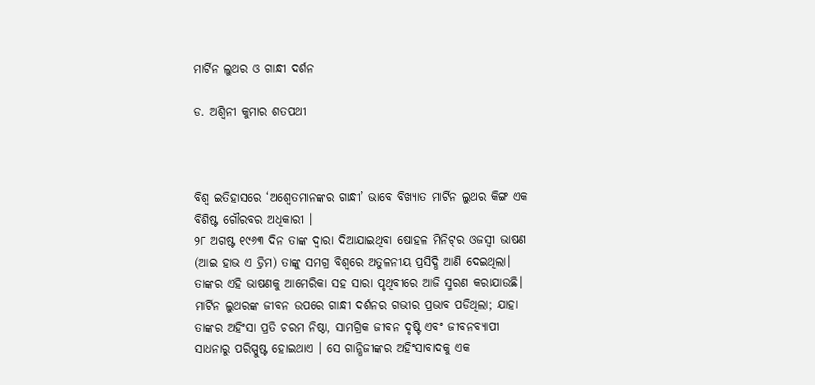ମାର୍ଟିନ ଲୁଥର ଓ ଗାନ୍ଧୀ ଦର୍ଶନ

ଡ. ଅଶ୍ୱିନୀ କୁମାର ଶତପଥୀ



ବିଶ୍ୱ ଇତିହାସରେ ‘ଅଶ୍ୱେତମାନଙ୍କର ଗାନ୍ଧୀ’ ଭାବେ ବିଖ୍ୟାତ ମାର୍ଟିନ ଲୁଥର କିଙ୍ଗ ଏକ ବିଶିଷ୍ଟ ଗୌରବର ଅଧିକାରୀ ।
୨୮ ଅଗଷ୍ଟ ୧୯୬୩ ଦିନ ତାଙ୍କ ଦ୍ୱାରା ଦିଆଯାଇଥିବା ଷୋହଳ ମିନିଟ୍‌ର ଓଜସ୍ବୀ ଭାଷଣ (ଆଇ ହାଭ ଏ ଡ୍ରିମ) ତାଙ୍କୁ ସମଗ୍ର ବିଶ୍ୱରେ ଅତୁଳନୀୟ ପ୍ରସିଦ୍ଧି ଆଣି ଦେଇଥିଲା। ତାଙ୍କର ଏହି ଭାଷଣକୁ ଆମେରିକା ସହ ସାରା ପୃଥିବୀରେ ଆଜି ସ୍ମରଣ କରାଯାଉଛି। ମାର୍ଟିନ ଲୁଥରଙ୍କ ଜୀବନ ଉପରେ ଗାନ୍ଧୀ ଦର୍ଶନର ଗଭୀର ପ୍ରଭାବ ପଡିଥିଲା; ଯାହା ତାଙ୍କର ଅହିଂସା ପ୍ରତି ଚରମ ନିଷ୍ଠା, ସାମଗ୍ରିକ ଜୀବନ ଦୃଷ୍ଟି ଏବଂ ଜୀବନବ୍ୟାପୀ ସାଧନାରୁ ପରିସ୍ପୁଷ୍ଟ ହୋଇଥାଏ । ସେ ଗାନ୍ଧିଜୀଙ୍କର ଅହିଂସାବାଦକୁ ଏକ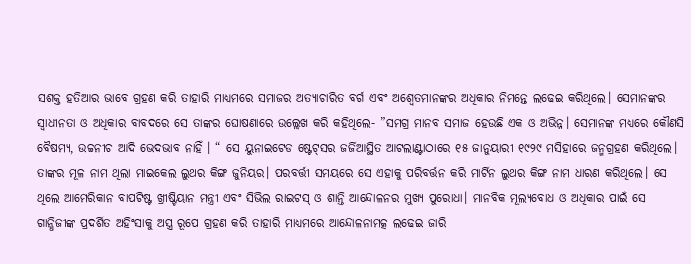ସଶକ୍ତ ହତିଆର ଭାବେ ଗ୍ରହଣ କରି ତାହାରି ମାଧ୍ୟମରେ ସମାଜର ଅତ୍ୟାଚାରିତ ବର୍ଗ ଏବଂ ଅଶ୍ୱେତମାନଙ୍କର ଅଧିକାର ନିମନ୍ତେ ଲଢେଇ କରିଥିଲେ। ସେମାନଙ୍କର ସ୍ବାଧୀନତା ଓ ଅଧିକାର ବାବଦରେ ସେ ତାଙ୍କର ଘୋଷଣାରେ ଉଲ୍ଲେଖ କରି କହିଥିଲେ- ”ସମଗ୍ର ମାନବ ସମାଜ ହେଉଛି ଏକ ଓ ଅଭିନ୍ନ। ସେମାନଙ୍କ ମଧ୍ୟରେ କୌଣସି ବୈଷମ୍ୟ, ଉଚ୍ଚନୀଚ ଆଦି ଭେଦଭାବ ନାହିଁ । “ ସେ ୟୁନାଇଟେଡ ଷ୍ଟେଟ୍‌ସର ଜର୍ଜିଆସ୍ଥିତ ଆଟଲାଣ୍ଟାଠାରେ ୧୫ ଜାନୁୟାରୀ ୧୯୨୯ ମସିହାରେ ଜନ୍ମଗ୍ରହଣ କରିଥିଲେ। ତାଙ୍କର ମୂଳ ନାମ ଥିଲା ମାଇକେଲ ଲୁଥର କିଙ୍ଗ ଜୁନିୟର। ପରବର୍ତ୍ତୀ ସମୟରେ ସେ ଏହାକୁ ପରିବର୍ତ୍ତନ କରି ମାର୍ଟିନ ଲୁଥର କିଙ୍ଗ ନାମ ଧାରଣ କରିଥିଲେ। ସେ ଥିଲେ ଆମେରିକାନ ବାପଟିଷ୍ଟ ଖ୍ରୀଷ୍ଟିୟାନ ମନ୍ତ୍ରୀ ଏବଂ ସିଭିଲ ରାଇଟସ୍‌ ଓ ଶାନ୍ତି ଆନ୍ଦୋଳନର ମୁଖ୍ୟ ପୁରୋଧା। ମାନବିକ ମୂଲ୍ୟବୋଧ ଓ ଅଧିକାର ପାଇଁ ସେ ଗାନ୍ଧିଜୀଙ୍କ ପ୍ରଦର୍ଶିତ ଅହିଂସାକୁ ଅସ୍ତ୍ର ରୂପେ ଗ୍ରହଣ କରି ତାହାରି ମାଧ୍ୟମରେ ଆନ୍ଦୋଳନାମତ୍କ ଲଢେଇ ଜାରି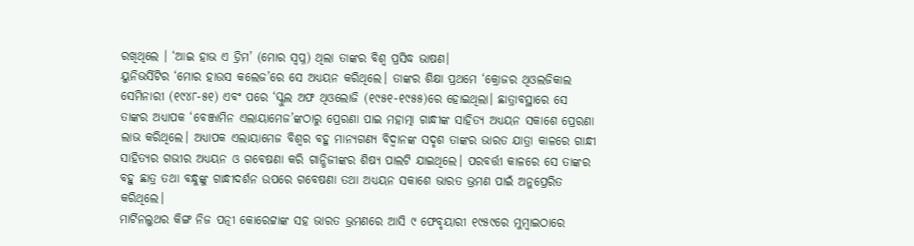ରଖିଥିଲେ । ‘ଆଇ ହାଭ ଏ ଡ୍ରିମ’ (ମୋର ସ୍ବପ୍ନ) ଥିଲା ତାଙ୍କର ବିଶ୍ୱ ପ୍ରସିଦ୍ଧ ଭାଷଣ।
ୟୁନିଭର୍ସିଟିର ‘ମୋର ହାଉସ କଲେଜ’ରେ ସେ ଅଧ୍ୟୟନ କରିଥିଲେ। ତାଙ୍କର ଶିକ୍ଷା ପ୍ରଥମେ ‘କ୍ରୋଜର ଥିଓଲଜିକାଲ ସେମିନାରୀ (୧୯୪୮-୫୧) ଏବଂ ପରେ ‘ସ୍କୁଲ ଅଫ ଥିଓଲୋଜି (୧୯୫୧-୧୯୫୫)ରେ ହୋଇଥିଲା। ଛାତ୍ରାବସ୍ଥାରେ ସେ ତାଙ୍କର ଅଧ୍ୟାପକ ‘ବେଞ୍ଜାମିନ ଏଲାୟାମେଜ’ଙ୍କଠାରୁ ପ୍ରେରଣା ପାଇ ମହାତ୍ମା ଗାନ୍ଧୀଙ୍କ ସାହିତ୍ୟ ଅଧ୍ୟୟନ ସକାଶେ ପ୍ରେରଣା ଲାଭ କରିଥିଲେ। ଅଧ୍ୟାପକ ଏଲାୟାମେଜ ବିଶ୍ୱର ବହୁ ମାନ୍ୟଗଣ୍ୟ ବିଦ୍ୱାନଙ୍କ ସଦୃଶ ତାଙ୍କର ଭାରତ ଯାତ୍ରା କାଳରେ ଗାନ୍ଧୀ ସାହିତ୍ୟର ଗଭୀର ଅଧ୍ୟୟନ ଓ ଗବେଷଣା କରି ଗାନ୍ଧିଜୀଙ୍କର ଶିଷ୍ୟ ପାଲଟି ଯାଇଥିଲେ। ପରବର୍ତ୍ତୀ କାଳରେ ସେ ତାଙ୍କର ବହୁ ଛାତ୍ର ତଥା ବନ୍ଧୁଙ୍କୁ ଗାନ୍ଧୀଦର୍ଶନ ଉପରେ ଗବେଷଣା ତଥା ଅଧ୍ୟୟନ ସକାଶେ ଭାରତ ଭ୍ରମଣ ପାଇଁ ଅନୁପ୍ରେରିତ କରିଥିଲେ।
ମାର୍ଟିନଲୁଥର କିଙ୍ଗ ନିଜ ପତ୍ନୀ କୋରେଟ୍ଟାଙ୍କ ସହ ଭାରତ ଭ୍ରମଣରେ ଆସି ୯ ଫେବୃୟାରୀ ୧୯୫୯ରେ ମୁମ୍ବାଇଠାରେ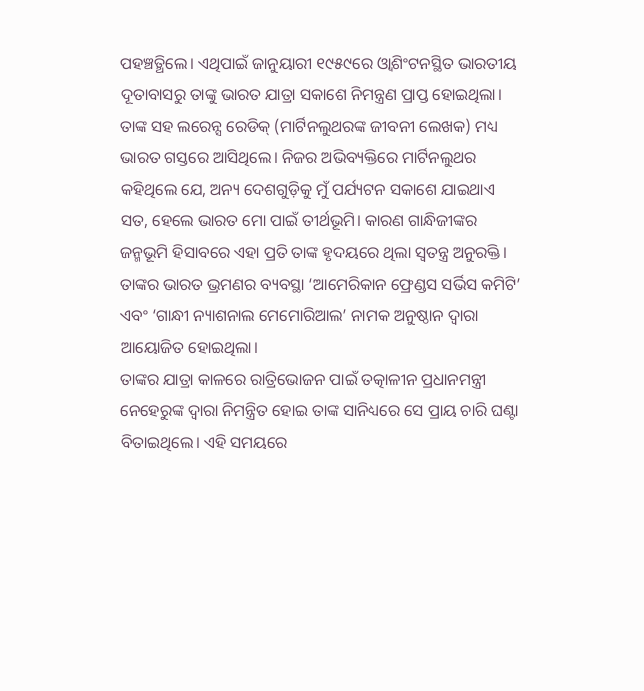ପହଞ୍ଚତ୍ଥିଲେ। ଏଥିପାଇଁ ଜାନୁୟାରୀ ୧୯୫୯ରେ ଓ୍ବାଶିଂଟନସ୍ଥିତ ଭାରତୀୟ ଦୂତାବାସରୁ ତାଙ୍କୁ ଭାରତ ଯାତ୍ରା ସକାଶେ ନିମନ୍ତ୍ରଣ ପ୍ରାପ୍ତ ହୋଇଥିଲା। ତାଙ୍କ ସହ ଲରେନ୍ସ ରେଡିକ୍‌ (ମାର୍ଟିନଲୁଥରଙ୍କ ଜୀବନୀ ଲେଖକ) ମଧ୍ୟ ଭାରତ ଗସ୍ତରେ ଆସିଥିଲେ। ନିଜର ଅଭିବ୍ୟକ୍ତିରେ ମାର୍ଟିନଲୁଥର କହିଥିଲେ ଯେ, ଅନ୍ୟ ଦେଶଗୁଡ଼ିକୁ ମୁଁ ପର୍ଯ୍ୟଟନ ସକାଶେ ଯାଇଥାଏ ସତ, ହେଲେ ଭାରତ ମୋ ପାଇଁ ତୀର୍ଥଭୂମି। କାରଣ ଗାନ୍ଧିଜୀଙ୍କର ଜନ୍ମଭୂମି ହିସାବରେ ଏହା ପ୍ରତି ତାଙ୍କ ହୃଦୟରେ ଥିଲା ସ୍ବତନ୍ତ୍ର ଅନୁରକ୍ତି। ତାଙ୍କର ଭାରତ ଭ୍ରମଣର ବ୍ୟବସ୍ଥା ‘ଆମେରିକାନ ଫ୍ରେଣ୍ଡସ ସର୍ଭିସ କମିଟି’ ଏବଂ ‘ଗାନ୍ଧୀ ନ୍ୟାଶନାଲ ମେମୋରିଆଲ’ ନାମକ ଅନୁଷ୍ଠାନ ଦ୍ୱାରା ଆୟୋଜିତ ହୋଇଥିଲା।
ତାଙ୍କର ଯାତ୍ରା କାଳରେ ରାତ୍ରିଭୋଜନ ପାଇଁ ତତ୍କାଳୀନ ପ୍ରଧାନମନ୍ତ୍ରୀ ନେହେରୁଙ୍କ ଦ୍ୱାରା ନିମନ୍ତ୍ରିତ ହୋଇ ତାଙ୍କ ସାନିଧ୍ୟରେ ସେ ପ୍ରାୟ ଚାରି ଘଣ୍ଟା ବିତାଇଥିଲେ। ଏହି ସମୟରେ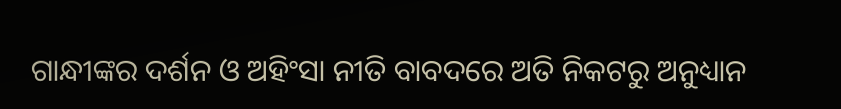ଗାନ୍ଧୀଙ୍କର ଦର୍ଶନ ଓ ଅହିଂସା ନୀତି ବାବଦରେ ଅତି ନିକଟରୁ ଅନୁଧ୍ୟାନ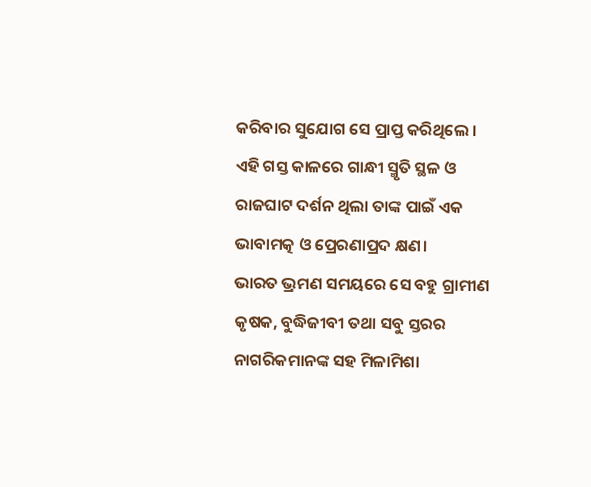କରିବାର ସୁଯୋଗ ସେ ପ୍ରାପ୍ତ କରିଥିଲେ ।
ଏହି ଗସ୍ତ କାଳରେ ଗାନ୍ଧୀ ସ୍ମୃତି ସ୍ଥଳ ଓ ରାଜଘାଟ ଦର୍ଶନ ଥିଲା ତାଙ୍କ ପାଇଁ ଏକ ଭାବାମତ୍କ ଓ ପ୍ରେରଣାପ୍ରଦ କ୍ଷଣ।
ଭାରତ ଭ୍ରମଣ ସମୟରେ ସେ ବହୁ ଗ୍ରାମୀଣ କୃଷକ, ବୁଦ୍ଧିଜୀବୀ ତଥା ସବୁ ସ୍ତରର ନାଗରିକମାନଙ୍କ ସହ ମିଳାମିଶା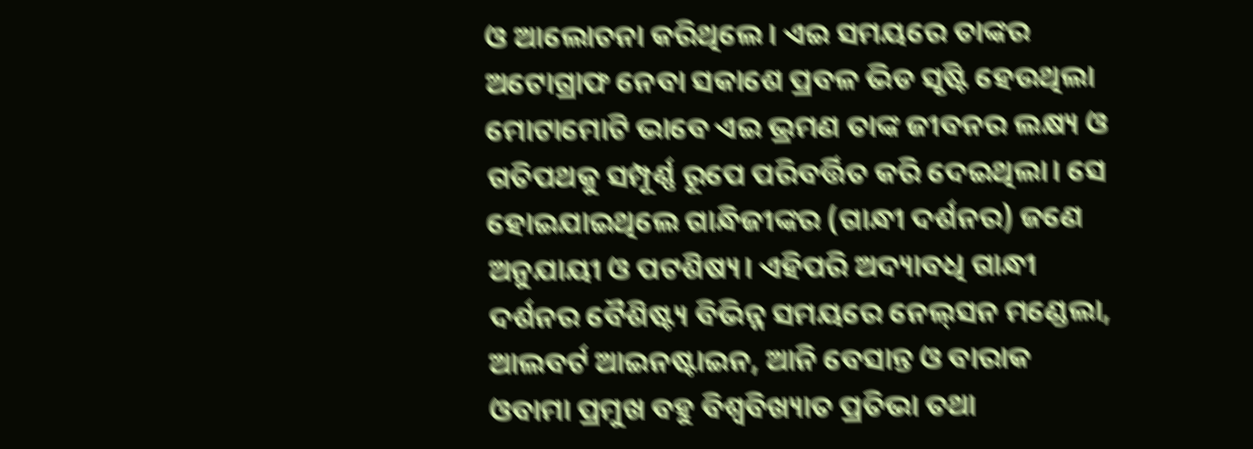ଓ ଆଲୋଚନା କରିଥିଲେ। ଏଇ ସମୟରେ ତାଙ୍କର ଅଟୋଗ୍ରାଫ ନେବା ସକାଶେ ପ୍ରବଳ ଭିଡ ସୃଷ୍ଟି ହେଉଥିଲା ମୋଟାମୋଟି ଭାବେ ଏଇ ଭ୍ରମଣ ତାଙ୍କ ଜୀବନର ଲକ୍ଷ୍ୟ ଓ ଗତିପଥକୁ ସମ୍ପୂର୍ଣ୍ଣ ରୂପେ ପରିବର୍ତ୍ତିତ କରି ଦେଇଥିଲା। ସେ ହୋଇଯାଇଥିଲେ ଗାନ୍ଧିଜୀଙ୍କର (ଗାନ୍ଧୀ ଦର୍ଶନର) ଜଣେ ଅନୁଯାୟୀ ଓ ପଟଶିଷ୍ୟ। ଏହିପରି ଅଦ୍ୟାବଧି ଗାନ୍ଧୀ ଦର୍ଶନର ବୈଶିଷ୍ଟ୍ୟ ବିଭିନ୍ନ ସମୟରେ ନେଲ୍‌ସନ ମଣ୍ଡେଲା, ଆଲବର୍ଟ ଆଇନଷ୍ଟାଇନ, ଆନି ବେସାନ୍ତ ଓ ବାରାକ ଓବାମା ପ୍ରମୁଖ ବହୁ ବିଶ୍ୱବିଖ୍ୟାତ ପ୍ରତିଭା ତଥା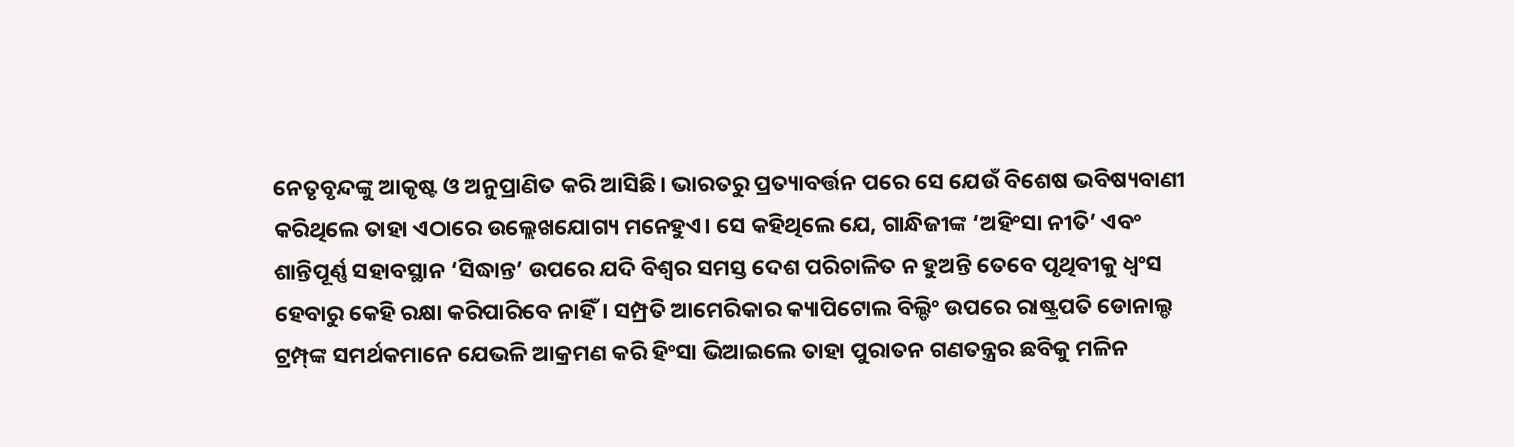ନେତୃବୃନ୍ଦଙ୍କୁ ଆକୃଷ୍ଟ ଓ ଅନୁପ୍ରାଣିତ କରି ଆସିଛି। ଭାରତରୁ ପ୍ରତ୍ୟାବର୍ତ୍ତନ ପରେ ସେ ଯେଉଁ ବିଶେଷ ଭବିଷ୍ୟବାଣୀ କରିଥିଲେ ତାହା ଏଠାରେ ଉଲ୍ଲେଖଯୋଗ୍ୟ ମନେହୁଏ। ସେ କହିଥିଲେ ଯେ, ଗାନ୍ଧିଜୀଙ୍କ ‘ଅହିଂସା ନୀତି’ ଏବଂ ଶାନ୍ତିପୂର୍ଣ୍ଣ ସହାବସ୍ଥାନ ‘ସିଦ୍ଧାନ୍ତ’ ଉପରେ ଯଦି ବିଶ୍ୱର ସମସ୍ତ ଦେଶ ପରିଚାଳିତ ନ ହୁଅନ୍ତି ତେବେ ପୃଥିବୀକୁ ଧ୍ୱଂସ ହେବାରୁ କେହି ରକ୍ଷା କରିପାରିବେ ନାହିଁ। ସମ୍ପ୍ରତି ଆମେରିକାର କ୍ୟାପିଟୋଲ ବିଲ୍ଡିଂ ଉପରେ ରାଷ୍ଟ୍ରପତି ଡୋନାଲ୍ଡ ଟ୍ରମ୍ପ୍‌ଙ୍କ ସମର୍ଥକମାନେ ଯେଭଳି ଆକ୍ରମଣ କରି ହିଂସା ଭିଆଇଲେ ତାହା ପୁରାତନ ଗଣତନ୍ତ୍ରର ଛବିକୁ ମଳିନ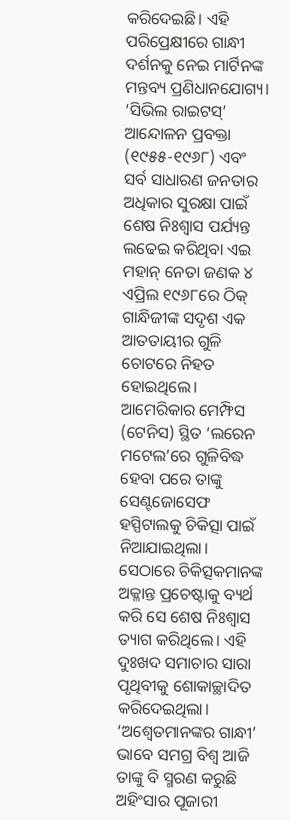କରିଦେଇଛି। ଏହି ପରିପ୍ରେକ୍ଷୀରେ ଗାନ୍ଧୀ ଦର୍ଶନକୁ ନେଇ ମାର୍ଟିନଙ୍କ ମନ୍ତବ୍ୟ ପ୍ରଣିଧାନଯୋଗ୍ୟ। ‘ସିଭିଲ ରାଇଟସ୍‌’ ଆନ୍ଦୋଳନ ପ୍ରବକ୍ତା (୧୯୫୫-୧୯୬୮) ଏବଂ ସର୍ବ ସାଧାରଣ ଜନତାର ଅଧିକାର ସୁରକ୍ଷା ପାଇଁ ଶେଷ ନିଃଶ୍ୱାସ ପର୍ଯ୍ୟନ୍ତ ଲଢେଇ କରିଥିବା ଏଇ ମହାନ୍‌ ନେତା ଜଣକ ୪ ଏପ୍ରିଲ ୧୯୬୮ରେ ଠିକ୍‌ ଗାନ୍ଧିଜୀଙ୍କ ସଦୃଶ ଏକ ଆତତାୟୀର ଗୁଳି ଚୋଟରେ ନିହତ ହୋଇଥିଲେ। ଆମେରିକାର ମେମ୍ଫିସ (ଟେନିସ) ସ୍ଥିତ ‘ଲରେନ ମଟେଲ’ରେ ଗୁଳିବିଦ୍ଧ ହେବା ପରେ ତାଙ୍କୁ ସେଣ୍ଟଜୋସେଫ ହସ୍ପିଟାଲକୁ ଚିକିତ୍ସା ପାଇଁ ନିଆଯାଇଥିଲା। ସେଠାରେ ଚିକିତ୍ସକମାନଙ୍କ ଅକ୍ଳାନ୍ତ ପ୍ରଚେଷ୍ଟାକୁ ବ୍ୟର୍ଥ କରି ସେ ଶେଷ ନିଃଶ୍ୱାସ ତ୍ୟାଗ କରିଥିଲେ। ଏହି ଦୁଃଖଦ ସମାଚାର ସାରା ପୃଥିବୀକୁ ଶୋକାଚ୍ଛାଦିତ କରିଦେଇଥିଲା। ‘ଅଶ୍ୱେତମାନଙ୍କର ଗାନ୍ଧୀ’ ଭାବେ ସମଗ୍ର ବିଶ୍ୱ ଆଜି ତାଙ୍କୁ ବି ସ୍ମରଣ କରୁଛି ଅହିଂସାର ପୂଜାରୀ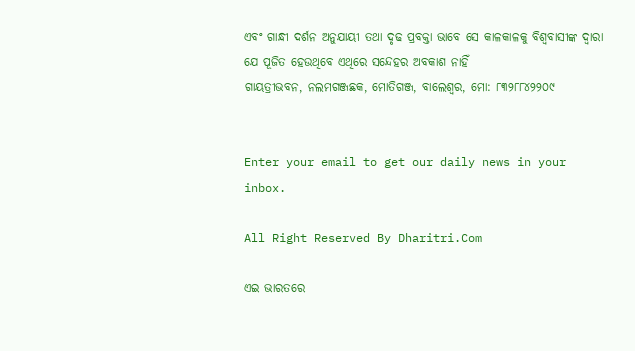ଏବଂ ଗାନ୍ଧୀ ଦର୍ଶନ ଅନୁଯାୟୀ ତଥା ଦୃଢ ପ୍ରବକ୍ତା ଭାବେ ସେ କାଳକାଳକୁ ବିଶ୍ୱବାସୀଙ୍କ ଦ୍ୱାରା ଯେ ପୂଜିତ ହେଉଥିବେ ଏଥିରେ ସନ୍ଦେହର ଅବକାଶ ନାହିଁ
ଗାୟତ୍ରୀଭବନ, ନଲମଗଞ୍ଜଛକ, ମୋତିଗଞ୍ଜ, ବାଲେଶ୍ୱର, ମୋ: ୮୩୨୮୮୪୨୨୦୯


Enter your email to get our daily news in your inbox.

All Right Reserved By Dharitri.Com

ଏଇ ଭାରତରେ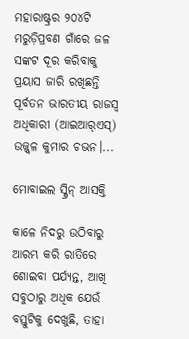ମହାରାଷ୍ଟ୍ରର ୨୦୪ଟି ମରୁଡ଼ିପ୍ରବଣ ଗାଁରେ ଜଳ ସଙ୍କଟ ଦୂର କରିବାକୁ ପ୍ରୟାସ ଜାରି ରଖିଛନ୍ତି ପୂର୍ବତନ ଭାରତୀୟ ରାଜସ୍ବ ଅଧିକାରୀ (ଆଇଆର୍‌ଏସ୍‌) ଉଜ୍ଜ୍ୱଳ କୁମାର ଚଭନ।...

ମୋବାଇଲ ସ୍କ୍ରିନ୍‌ ଆସକ୍ତି

କାଳେ ନିଦରୁ ଉଠିବାରୁ ଆରମ୍ଭ କରି ରାତିରେ ଶୋଇବା ପର୍ଯ୍ୟନ୍ତ, ଆଖି ସବୁଠାରୁ ଅଧିକ ଯେଉଁ ବସ୍ତୁଟିକୁ ଦେଖୁଛି, ତାହା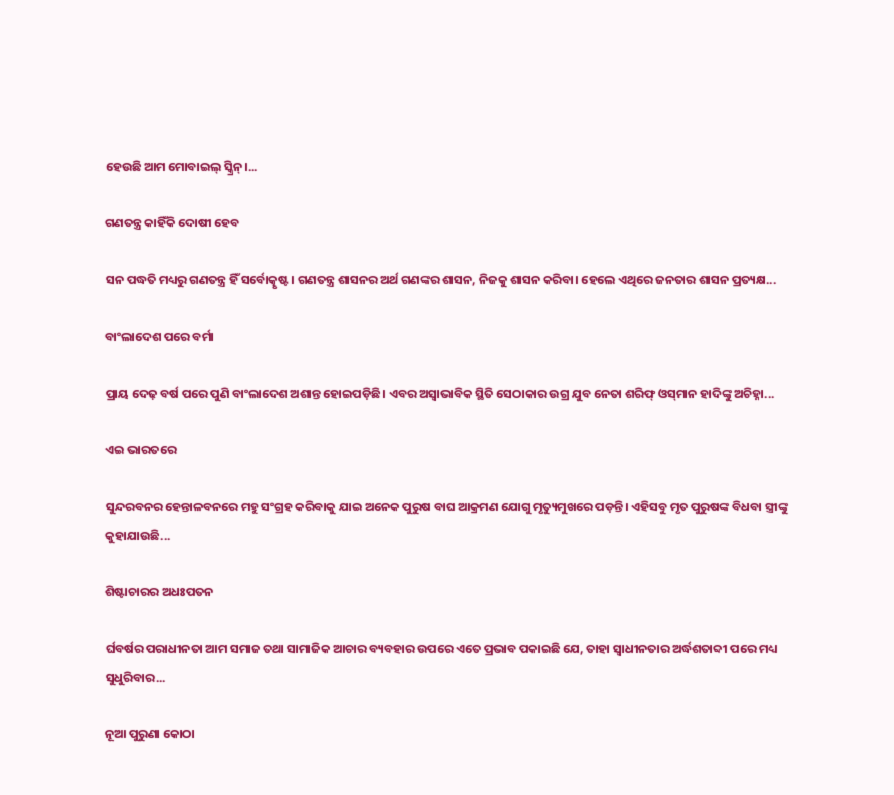ହେଉଛି ଆମ ମୋବାଇଲ୍‌ ସ୍କ୍ରିନ୍‌।...

ଗଣତନ୍ତ୍ର କାହିଁକି ଦୋଷୀ ହେବ

ସନ ପଦ୍ଧତି ମଧ୍ୟରୁ ଗଣତନ୍ତ୍ର ହିଁ ସର୍ବୋତ୍କୃଷ୍ଟ। ଗଣତନ୍ତ୍ର ଶାସନର ଅର୍ଥ ଗଣଙ୍କର ଶାସନ, ନିଜକୁ ଶାସନ କରିବା। ହେଲେ ଏଥିରେ ଜନତାର ଶାସନ ପ୍ରତ୍ୟକ୍ଷ...

ବାଂଲାଦେଶ ପରେ ବର୍ମା

ପ୍ରାୟ ଦେଢ଼ ବର୍ଷ ପରେ ପୁଣି ବାଂଲାଦେଶ ଅଶାନ୍ତ ହୋଇପଡ଼ିଛି। ଏବର ଅସ୍ବାଭାବିକ ସ୍ଥିତି ସେଠାକାର ଉଗ୍ର ଯୁବ ନେତା ଶରିଫ୍‌ ଓସ୍‌ମାନ ହାଦିଙ୍କୁ ଅଚିହ୍ନା...

ଏଇ ଭାରତରେ

ସୁନ୍ଦରବନର ହେନ୍ତାଳବନରେ ମହୁ ସଂଗ୍ରହ କରିବାକୁ ଯାଇ ଅନେକ ପୁରୁଷ ବାଘ ଆକ୍ରମଣ ଯୋଗୁ ମୃତ୍ୟୁମୁଖରେ ପଡ଼ନ୍ତି। ଏହିସବୁ ମୃତ ପୁରୁଷଙ୍କ ବିଧବା ସ୍ତ୍ରୀଙ୍କୁ କୁହାଯାଉଛି...

ଶିଷ୍ଟାଚାରର ଅଧଃପତନ

ର୍ଘବର୍ଷର ପରାଧୀନତା ଆମ ସମାଜ ତଥା ସାମାଜିକ ଆଚାର ବ୍ୟବହାର ଉପରେ ଏତେ ପ୍ରଭାବ ପକାଇଛି ଯେ, ତାହା ସ୍ୱାଧୀନତାର ଅର୍ଦ୍ଧଶତାବ୍ଦୀ ପରେ ମଧ୍ୟ ସୁଧୁରିବାର...

ନୂଆ ପୁରୁଣା କୋଠା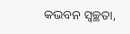କଭବନ ସ୍ୱଚ୍ଛତା,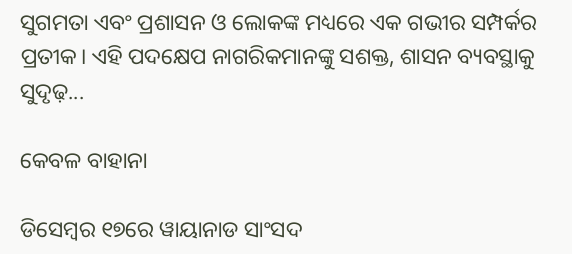ସୁଗମତା ଏବଂ ପ୍ରଶାସନ ଓ ଲୋକଙ୍କ ମଧ୍ୟରେ ଏକ ଗଭୀର ସମ୍ପର୍କର ପ୍ରତୀକ। ଏହି ପଦକ୍ଷେପ ନାଗରିକମାନଙ୍କୁ ସଶକ୍ତ, ଶାସନ ବ୍ୟବସ୍ଥାକୁ ସୁଦୃଢ଼...

କେବଳ ବାହାନା

ଡିସେମ୍ୱର ୧୭ରେ ୱାୟାନାଡ ସାଂସଦ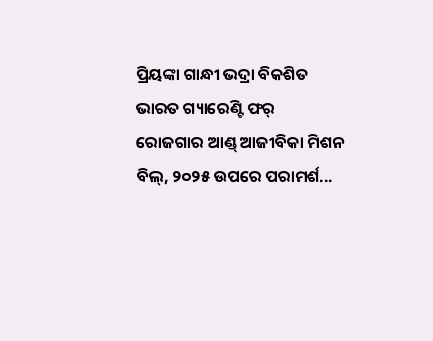ପ୍ରିୟଙ୍କା ଗାନ୍ଧୀ ଭଦ୍ରା ବିକଶିତ ଭାରତ ଗ୍ୟାରେଣ୍ଟି ଫର୍‌ ରୋଜଗାର ଆଣ୍ଡ୍‌ ଆଜୀବିକା ମିଶନ ବିଲ୍‌, ୨୦୨୫ ଉପରେ ପରାମର୍ଶ...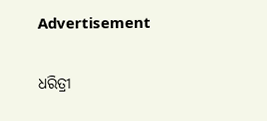Advertisement

ଧରିତ୍ରୀ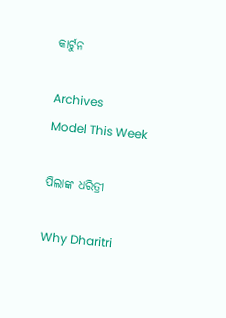କାର୍ଟୁନ

Archives
Model This Week

ପିଲାଙ୍କ ଧରିତ୍ରୀ

Why Dharitri